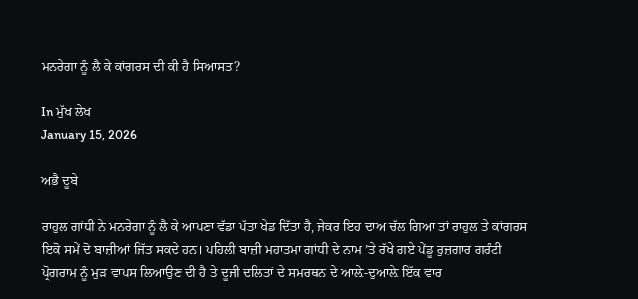ਮਨਰੇਗਾ ਨੂੰ ਲੈ ਕੇ ਕਾਂਗਰਸ ਦੀ ਕੀ ਹੈ ਸਿਆਸਤ?

In ਮੁੱਖ ਲੇਖ
January 15, 2026

ਅਭੈ ਦੂਬੇ

ਰਾਹੁਲ ਗਾਂਧੀ ਨੇ ਮਨਰੇਗਾ ਨੂੰ ਲੈ ਕੇ ਆਪਣਾ ਵੱਡਾ ਪੱਤਾ ਖੇਡ ਦਿੱਤਾ ਹੈ, ਜੇਕਰ ਇਹ ਦਾਅ ਚੱਲ ਗਿਆ ਤਾਂ ਰਾਹੁਲ ਤੇ ਕਾਂਗਰਸ ਇਕੋ ਸਮੇਂ ਦੋ ਬਾਜ਼ੀਆਂ ਜਿੱਤ ਸਕਦੇ ਹਨ। ਪਹਿਲੀ ਬਾਜ਼ੀ ਮਹਾਤਮਾ ਗਾਂਧੀ ਦੇ ਨਾਮ ’ਤੇ ਰੱਖੇ ਗਏ ਪੇਂਡੂ ਰੁਜ਼ਗਾਰ ਗਰੰਟੀ ਪ੍ਰੋਗਰਾਮ ਨੂੰ ਮੁੜ ਵਾਪਸ ਲਿਆਉਣ ਦੀ ਹੈ ਤੇ ਦੂਜੀ ਦਲਿਤਾਂ ਦੇ ਸਮਰਥਨ ਦੇ ਆਲ਼ੇ-ਦੁਆਲ਼ੇ ਇੱਕ ਵਾਰ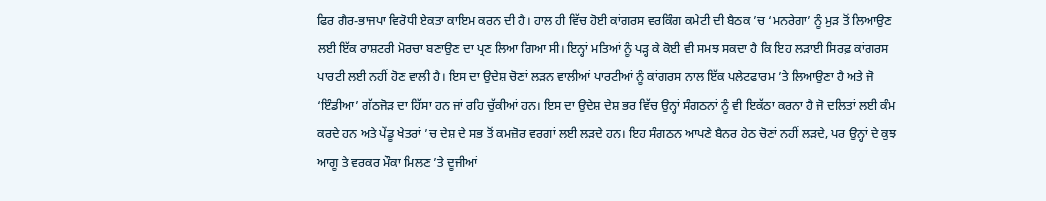ਫਿਰ ਗੈਰ-ਭਾਜਪਾ ਵਿਰੋਧੀ ਏਕਤਾ ਕਾਇਮ ਕਰਨ ਦੀ ਹੈ। ਹਾਲ ਹੀ ਵਿੱਚ ਹੋਈ ਕਾਂਗਰਸ ਵਰਕਿੰਗ ਕਮੇਟੀ ਦੀ ਬੈਠਕ ’ਚ ‘ਮਨਰੇਗਾ’ ਨੂੰ ਮੁੜ ਤੋਂ ਲਿਆਉਣ ਲਈ ਇੱਕ ਰਾਸ਼ਟਰੀ ਮੋਰਚਾ ਬਣਾਉਣ ਦਾ ਪ੍ਰਣ ਲਿਆ ਗਿਆ ਸੀ। ਇਨ੍ਹਾਂ ਮਤਿਆਂ ਨੂੰ ਪੜ੍ਹ ਕੇ ਕੋਈ ਵੀ ਸਮਝ ਸਕਦਾ ਹੈ ਕਿ ਇਹ ਲੜਾਈ ਸਿਰਫ਼ ਕਾਂਗਰਸ ਪਾਰਟੀ ਲਈ ਨਹੀਂ ਹੋਣ ਵਾਲੀ ਹੈ। ਇਸ ਦਾ ਉਦੇਸ਼ ਚੋਣਾਂ ਲੜਨ ਵਾਲੀਆਂ ਪਾਰਟੀਆਂ ਨੂੰ ਕਾਂਗਰਸ ਨਾਲ ਇੱਕ ਪਲੇਟਫਾਰਮ ’ਤੇ ਲਿਆਉਣਾ ਹੈ ਅਤੇ ਜੋ ‘ਇੰਡੀਆ’ ਗੱਠਜੋੜ ਦਾ ਹਿੱਸਾ ਹਨ ਜਾਂ ਰਹਿ ਚੁੱਕੀਆਂ ਹਨ। ਇਸ ਦਾ ਉਦੇਸ਼ ਦੇਸ਼ ਭਰ ਵਿੱਚ ਉਨ੍ਹਾਂ ਸੰਗਠਨਾਂ ਨੂੰ ਵੀ ਇਕੱਠਾ ਕਰਨਾ ਹੈ ਜੋ ਦਲਿਤਾਂ ਲਈ ਕੰਮ ਕਰਦੇ ਹਨ ਅਤੇ ਪੇਂਡੂ ਖੇਤਰਾਂ ’ਚ ਦੇਸ਼ ਦੇ ਸਭ ਤੋਂ ਕਮਜ਼ੋਰ ਵਰਗਾਂ ਲਈ ਲੜਦੇ ਹਨ। ਇਹ ਸੰਗਠਨ ਆਪਣੇ ਬੈਨਰ ਹੇਠ ਚੋਣਾਂ ਨਹੀਂ ਲੜਦੇ, ਪਰ ਉਨ੍ਹਾਂ ਦੇ ਕੁਝ ਆਗੂ ਤੇ ਵਰਕਰ ਮੌਕਾ ਮਿਲਣ ’ਤੇ ਦੂਜੀਆਂ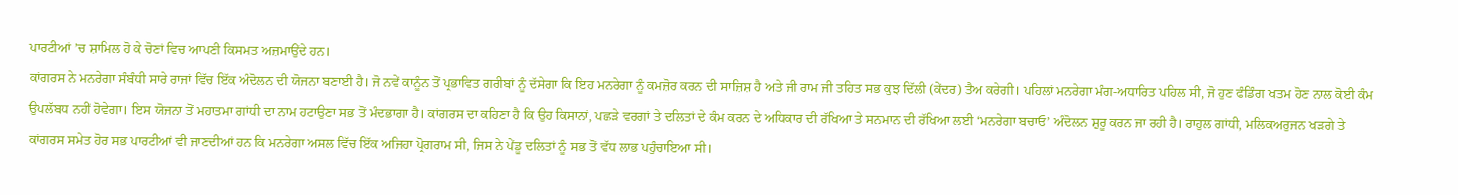ਪਾਰਟੀਆਂ ’ਚ ਸ਼ਾਮਿਲ ਹੋ ਕੇ ਚੋਣਾਂ ਵਿਚ ਆਪਣੀ ਕਿਸਮਤ ਅਜ਼ਮਾਉਂਦੇ ਹਨ।
ਕਾਂਗਰਸ ਨੇ ਮਨਰੇਗਾ ਸੰਬੰਧੀ ਸਾਰੇ ਰਾਜਾਂ ਵਿੱਚ ਇੱਕ ਅੰਦੋਲਨ ਦੀ ਯੋਜਨਾ ਬਣਾਈ ਹੈ। ਜੋ ਨਵੇਂ ਕਾਨੂੰਨ ਤੋਂ ਪ੍ਰਭਾਵਿਤ ਗਰੀਬਾਂ ਨੂੰ ਦੱਸੇਗਾ ਕਿ ਇਹ ਮਨਰੇਗਾ ਨੂੰ ਕਮਜ਼ੋਰ ਕਰਨ ਦੀ ਸਾਜ਼ਿਸ਼ ਹੈ ਅਤੇ ਜੀ ਰਾਮ ਜੀ ਤਹਿਤ ਸਭ ਕੁਝ ਦਿੱਲੀ (ਕੇਂਦਰ) ਤੈਅ ਕਰੇਗੀ। ਪਹਿਲਾਂ ਮਨਰੇਗਾ ਮੰਗ-ਅਧਾਰਿਤ ਪਹਿਲ ਸੀ, ਜੋ ਹੁਣ ਫੰਡਿੰਗ ਖਤਮ ਹੋਣ ਨਾਲ ਕੋਈ ਕੰਮ ਉਪਲੱਬਧ ਨਹੀਂ ਹੋਵੇਗਾ। ਇਸ ਯੋਜਨਾ ਤੋਂ ਮਹਾਤਮਾ ਗਾਂਧੀ ਦਾ ਨਾਮ ਹਟਾਉਣਾ ਸਭ ਤੋਂ ਮੰਦਭਾਗਾ ਹੈ। ਕਾਂਗਰਸ ਦਾ ਕਹਿਣਾ ਹੈ ਕਿ ਉਹ ਕਿਸਾਨਾਂ, ਪਛੜੇ ਵਰਗਾਂ ਤੇ ਦਲਿਤਾਂ ਦੇ ਕੰਮ ਕਰਨ ਦੇ ਅਧਿਕਾਰ ਦੀ ਰੱਖਿਆ ਤੇ ਸਨਮਾਨ ਦੀ ਰੱਖਿਆ ਲਈ ‘ਮਨਰੇਗਾ ਬਚਾਓ’ ਅੰਦੋਲਨ ਸ਼ੁਰੂ ਕਰਨ ਜਾ ਰਹੀ ਹੈ। ਰਾਹੁਲ ਗਾਂਧੀ, ਮਲਿਕਅਰੁਜਨ ਖੜਗੇ ਤੇ ਕਾਂਗਰਸ ਸਮੇਤ ਹੋਰ ਸਭ ਪਾਰਟੀਆਂ ਵੀ ਜਾਣਦੀਆਂ ਹਨ ਕਿ ਮਨਰੇਗਾ ਅਸਲ ਵਿੱਚ ਇੱਕ ਅਜਿਹਾ ਪ੍ਰੋਗਰਾਮ ਸੀ, ਜਿਸ ਨੇ ਪੇਂਡੂ ਦਲਿਤਾਂ ਨੂੰ ਸਭ ਤੋਂ ਵੱਧ ਲਾਭ ਪਹੁੰਚਾਇਆ ਸੀ।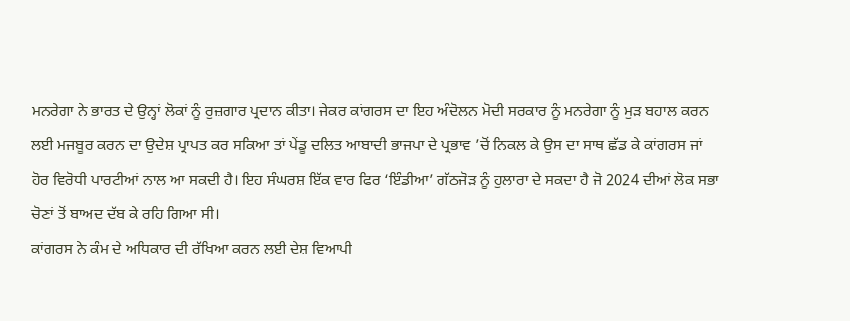ਮਨਰੇਗਾ ਨੇ ਭਾਰਤ ਦੇ ਉਨ੍ਹਾਂ ਲੋਕਾਂ ਨੂੰ ਰੁਜ਼ਗਾਰ ਪ੍ਰਦਾਨ ਕੀਤਾ। ਜੇਕਰ ਕਾਂਗਰਸ ਦਾ ਇਹ ਅੰਦੋਲਨ ਮੋਦੀ ਸਰਕਾਰ ਨੂੰ ਮਨਰੇਗਾ ਨੂੰ ਮੁੜ ਬਹਾਲ ਕਰਨ ਲਈ ਮਜਬੂਰ ਕਰਨ ਦਾ ਉਦੇਸ਼ ਪ੍ਰਾਪਤ ਕਰ ਸਕਿਆ ਤਾਂ ਪੇਂਡੂ ਦਲਿਤ ਆਬਾਦੀ ਭਾਜਪਾ ਦੇ ਪ੍ਰਭਾਵ ’ਚੋਂ ਨਿਕਲ ਕੇ ਉਸ ਦਾ ਸਾਥ ਛੱਡ ਕੇ ਕਾਂਗਰਸ ਜਾਂ ਹੋਰ ਵਿਰੋਧੀ ਪਾਰਟੀਆਂ ਨਾਲ ਆ ਸਕਦੀ ਹੈ। ਇਹ ਸੰਘਰਸ਼ ਇੱਕ ਵਾਰ ਫਿਰ ‘ਇੰਡੀਆ’ ਗੱਠਜੋੜ ਨੂੰ ਹੁਲਾਰਾ ਦੇ ਸਕਦਾ ਹੈ ਜੋ 2024 ਦੀਆਂ ਲੋਕ ਸਭਾ ਚੋਣਾਂ ਤੋਂ ਬਾਅਦ ਦੱਬ ਕੇ ਰਹਿ ਗਿਆ ਸੀ।
ਕਾਂਗਰਸ ਨੇ ਕੰਮ ਦੇ ਅਧਿਕਾਰ ਦੀ ਰੱਖਿਆ ਕਰਨ ਲਈ ਦੇਸ਼ ਵਿਆਪੀ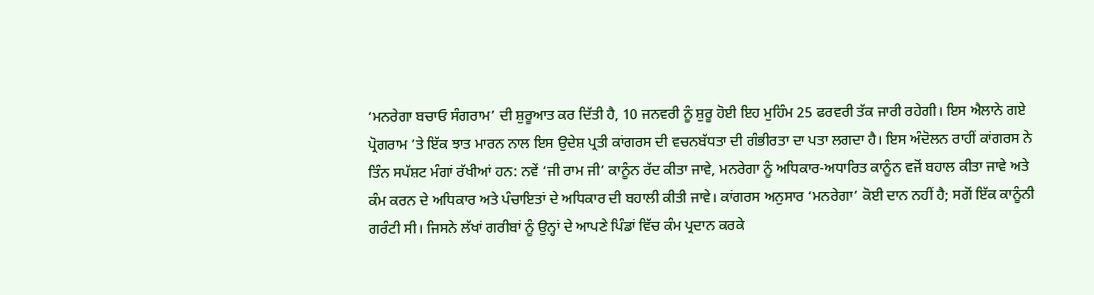‘ਮਨਰੇਗਾ ਬਚਾਓ ਸੰਗਰਾਮ’ ਦੀ ਸ਼ੁਰੂਆਤ ਕਰ ਦਿੱਤੀ ਹੈ, 10 ਜਨਵਰੀ ਨੂੰ ਸ਼ੁਰੂ ਹੋਈ ਇਹ ਮੁਹਿੰਮ 25 ਫਰਵਰੀ ਤੱਕ ਜਾਰੀ ਰਹੇਗੀ। ਇਸ ਐਲਾਨੇ ਗਏ ਪ੍ਰੋਗਰਾਮ ’ਤੇ ਇੱਕ ਝਾਤ ਮਾਰਨ ਨਾਲ ਇਸ ਉਦੇਸ਼ ਪ੍ਰਤੀ ਕਾਂਗਰਸ ਦੀ ਵਚਨਬੱਧਤਾ ਦੀ ਗੰਭੀਰਤਾ ਦਾ ਪਤਾ ਲਗਦਾ ਹੈ। ਇਸ ਅੰਦੋਲਨ ਰਾਹੀਂ ਕਾਂਗਰਸ ਨੇ ਤਿੰਨ ਸਪੱਸ਼ਟ ਮੰਗਾਂ ਰੱਖੀਆਂ ਹਨ: ਨਵੇਂ ‘ਜੀ ਰਾਮ ਜੀ’ ਕਾਨੂੰਨ ਰੱਦ ਕੀਤਾ ਜਾਵੇ, ਮਨਰੇਗਾ ਨੂੰ ਅਧਿਕਾਰ-ਅਧਾਰਿਤ ਕਾਨੂੰਨ ਵਜੋਂ ਬਹਾਲ ਕੀਤਾ ਜਾਵੇ ਅਤੇ ਕੰਮ ਕਰਨ ਦੇ ਅਧਿਕਾਰ ਅਤੇ ਪੰਚਾਇਤਾਂ ਦੇ ਅਧਿਕਾਰ ਦੀ ਬਹਾਲੀ ਕੀਤੀ ਜਾਵੇ। ਕਾਂਗਰਸ ਅਨੁਸਾਰ ‘ਮਨਰੇਗਾ’ ਕੋਈ ਦਾਨ ਨਹੀਂ ਹੈ; ਸਗੋਂ ਇੱਕ ਕਾਨੂੰਨੀ ਗਰੰਟੀ ਸੀ। ਜਿਸਨੇ ਲੱਖਾਂ ਗਰੀਬਾਂ ਨੂੰ ਉਨ੍ਹਾਂ ਦੇ ਆਪਣੇ ਪਿੰਡਾਂ ਵਿੱਚ ਕੰਮ ਪ੍ਰਦਾਨ ਕਰਕੇ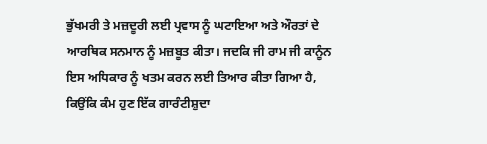ਭੁੱਖਮਰੀ ਤੇ ਮਜ਼ਦੂਰੀ ਲਈ ਪ੍ਰਵਾਸ ਨੂੰ ਘਟਾਇਆ ਅਤੇ ਔਰਤਾਂ ਦੇ ਆਰਥਿਕ ਸਨਮਾਨ ਨੂੰ ਮਜ਼ਬੂਤ ਕੀਤਾ। ਜਦਕਿ ਜੀ ਰਾਮ ਜੀ ਕਾਨੂੰਨ ਇਸ ਅਧਿਕਾਰ ਨੂੰ ਖਤਮ ਕਰਨ ਲਈ ਤਿਆਰ ਕੀਤਾ ਗਿਆ ਹੈ, ਕਿਉਂਕਿ ਕੰਮ ਹੁਣ ਇੱਕ ਗਾਰੰਟੀਸ਼ੁਦਾ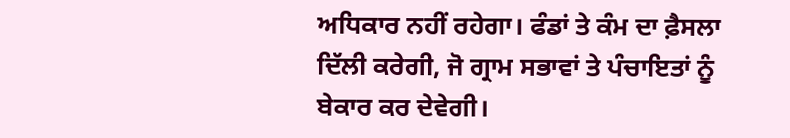ਅਧਿਕਾਰ ਨਹੀਂ ਰਹੇਗਾ। ਫੰਡਾਂ ਤੇ ਕੰਮ ਦਾ ਫ਼ੈਸਲਾ ਦਿੱਲੀ ਕਰੇਗੀ, ਜੋ ਗ੍ਰਾਮ ਸਭਾਵਾਂ ਤੇ ਪੰਚਾਇਤਾਂ ਨੂੰ ਬੇਕਾਰ ਕਰ ਦੇਵੇਗੀ।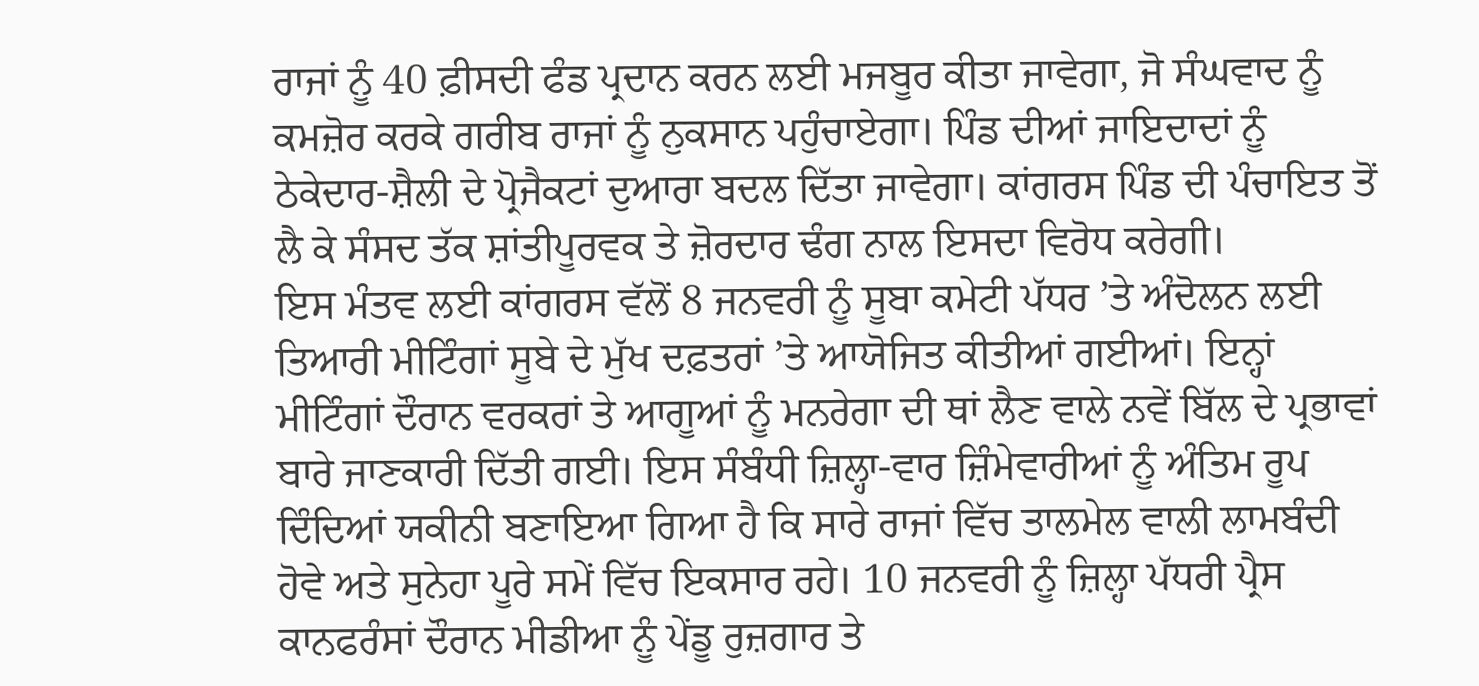ਰਾਜਾਂ ਨੂੰ 40 ਫ਼ੀਸਦੀ ਫੰਡ ਪ੍ਰਦਾਨ ਕਰਨ ਲਈ ਮਜਬੂਰ ਕੀਤਾ ਜਾਵੇਗਾ, ਜੋ ਸੰਘਵਾਦ ਨੂੰ ਕਮਜ਼ੋਰ ਕਰਕੇ ਗਰੀਬ ਰਾਜਾਂ ਨੂੰ ਨੁਕਸਾਨ ਪਹੁੰਚਾਏਗਾ। ਪਿੰਡ ਦੀਆਂ ਜਾਇਦਾਦਾਂ ਨੂੰ ਠੇਕੇਦਾਰ-ਸ਼ੈਲੀ ਦੇ ਪ੍ਰੋਜੈਕਟਾਂ ਦੁਆਰਾ ਬਦਲ ਦਿੱਤਾ ਜਾਵੇਗਾ। ਕਾਂਗਰਸ ਪਿੰਡ ਦੀ ਪੰਚਾਇਤ ਤੋਂ ਲੈ ਕੇ ਸੰਸਦ ਤੱਕ ਸ਼ਾਂਤੀਪੂਰਵਕ ਤੇ ਜ਼ੋਰਦਾਰ ਢੰਗ ਨਾਲ ਇਸਦਾ ਵਿਰੋਧ ਕਰੇਗੀ।
ਇਸ ਮੰਤਵ ਲਈ ਕਾਂਗਰਸ ਵੱਲੋਂ 8 ਜਨਵਰੀ ਨੂੰ ਸੂਬਾ ਕਮੇਟੀ ਪੱਧਰ ’ਤੇ ਅੰਦੋਲਨ ਲਈ ਤਿਆਰੀ ਮੀਟਿੰਗਾਂ ਸੂਬੇ ਦੇ ਮੁੱਖ ਦਫ਼ਤਰਾਂ ’ਤੇ ਆਯੋਜਿਤ ਕੀਤੀਆਂ ਗਈਆਂ। ਇਨ੍ਹਾਂ ਮੀਟਿੰਗਾਂ ਦੌਰਾਨ ਵਰਕਰਾਂ ਤੇ ਆਗੂਆਂ ਨੂੰ ਮਨਰੇਗਾ ਦੀ ਥਾਂ ਲੈਣ ਵਾਲੇ ਨਵੇਂ ਬਿੱਲ ਦੇ ਪ੍ਰਭਾਵਾਂ ਬਾਰੇ ਜਾਣਕਾਰੀ ਦਿੱਤੀ ਗਈ। ਇਸ ਸੰਬੰਧੀ ਜ਼ਿਲ੍ਹਾ-ਵਾਰ ਜ਼ਿੰਮੇਵਾਰੀਆਂ ਨੂੰ ਅੰਤਿਮ ਰੂਪ ਦਿੰਦਿਆਂ ਯਕੀਨੀ ਬਣਾਇਆ ਗਿਆ ਹੈ ਕਿ ਸਾਰੇ ਰਾਜਾਂ ਵਿੱਚ ਤਾਲਮੇਲ ਵਾਲੀ ਲਾਮਬੰਦੀ ਹੋਵੇ ਅਤੇ ਸੁਨੇਹਾ ਪੂਰੇ ਸਮੇਂ ਵਿੱਚ ਇਕਸਾਰ ਰਹੇ। 10 ਜਨਵਰੀ ਨੂੰ ਜ਼ਿਲ੍ਹਾ ਪੱਧਰੀ ਪ੍ਰੈਸ ਕਾਨਫਰੰਸਾਂ ਦੌਰਾਨ ਮੀਡੀਆ ਨੂੰ ਪੇਂਡੂ ਰੁਜ਼ਗਾਰ ਤੇ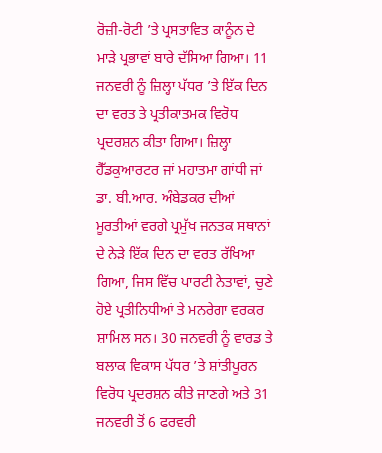ਰੋਜ਼ੀ-ਰੋਟੀ ’ਤੇ ਪ੍ਰਸਤਾਵਿਤ ਕਾਨੂੰਨ ਦੇ ਮਾੜੇ ਪ੍ਰਭਾਵਾਂ ਬਾਰੇ ਦੱਸਿਆ ਗਿਆ। 11 ਜਨਵਰੀ ਨੂੰ ਜ਼ਿਲ੍ਹਾ ਪੱਧਰ ’ਤੇ ਇੱਕ ਦਿਨ ਦਾ ਵਰਤ ਤੇ ਪ੍ਰਤੀਕਾਤਮਕ ਵਿਰੋਧ ਪ੍ਰਦਰਸ਼ਨ ਕੀਤਾ ਗਿਆ। ਜ਼ਿਲ੍ਹਾ ਹੈੱਡਕੁਆਰਟਰ ਜਾਂ ਮਹਾਤਮਾ ਗਾਂਧੀ ਜਾਂ ਡਾ. ਬੀ.ਆਰ. ਅੰਬੇਡਕਰ ਦੀਆਂ ਮੂਰਤੀਆਂ ਵਰਗੇ ਪ੍ਰਮੁੱਖ ਜਨਤਕ ਸਥਾਨਾਂ ਦੇ ਨੇੜੇ ਇੱਕ ਦਿਨ ਦਾ ਵਰਤ ਰੱਖਿਆ ਗਿਆ, ਜਿਸ ਵਿੱਚ ਪਾਰਟੀ ਨੇਤਾਵਾਂ, ਚੁਣੇ ਹੋਏ ਪ੍ਰਤੀਨਿਧੀਆਂ ਤੇ ਮਨਰੇਗਾ ਵਰਕਰ ਸ਼ਾਮਿਲ ਸਨ। 30 ਜਨਵਰੀ ਨੂੰ ਵਾਰਡ ਤੇ ਬਲਾਕ ਵਿਕਾਸ ਪੱਧਰ ’ਤੇ ਸ਼ਾਂਤੀਪੂਰਨ ਵਿਰੋਧ ਪ੍ਰਦਰਸ਼ਨ ਕੀਤੇ ਜਾਣਗੇ ਅਤੇ 31 ਜਨਵਰੀ ਤੋਂ 6 ਫਰਵਰੀ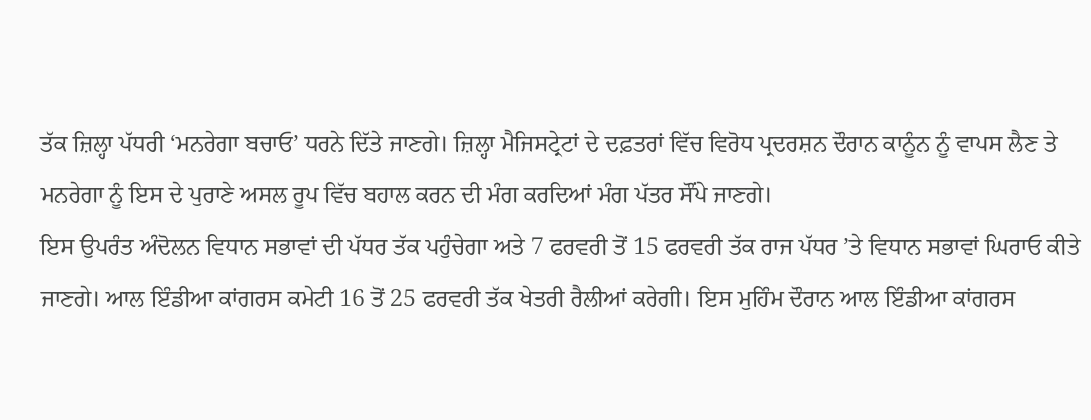ਤੱਕ ਜ਼ਿਲ੍ਹਾ ਪੱਧਰੀ ‘ਮਨਰੇਗਾ ਬਚਾਓ’ ਧਰਨੇ ਦਿੱਤੇ ਜਾਣਗੇ। ਜ਼ਿਲ੍ਹਾ ਮੈਜਿਸਟ੍ਰੇਟਾਂ ਦੇ ਦਫ਼ਤਰਾਂ ਵਿੱਚ ਵਿਰੋਧ ਪ੍ਰਦਰਸ਼ਨ ਦੌਰਾਨ ਕਾਨੂੰਨ ਨੂੰ ਵਾਪਸ ਲੈਣ ਤੇ ਮਨਰੇਗਾ ਨੂੰ ਇਸ ਦੇ ਪੁਰਾਣੇ ਅਸਲ ਰੂਪ ਵਿੱਚ ਬਹਾਲ ਕਰਨ ਦੀ ਮੰਗ ਕਰਦਿਆਂ ਮੰਗ ਪੱਤਰ ਸੌਂਪੇ ਜਾਣਗੇ।
ਇਸ ਉਪਰੰਤ ਅੰਦੋਲਨ ਵਿਧਾਨ ਸਭਾਵਾਂ ਦੀ ਪੱਧਰ ਤੱਕ ਪਹੁੰਚੇਗਾ ਅਤੇ 7 ਫਰਵਰੀ ਤੋਂ 15 ਫਰਵਰੀ ਤੱਕ ਰਾਜ ਪੱਧਰ ’ਤੇ ਵਿਧਾਨ ਸਭਾਵਾਂ ਘਿਰਾਓ ਕੀਤੇ ਜਾਣਗੇ। ਆਲ ਇੰਡੀਆ ਕਾਂਗਰਸ ਕਮੇਟੀ 16 ਤੋਂ 25 ਫਰਵਰੀ ਤੱਕ ਖੇਤਰੀ ਰੈਲੀਆਂ ਕਰੇਗੀ। ਇਸ ਮੁਹਿੰਮ ਦੌਰਾਨ ਆਲ ਇੰਡੀਆ ਕਾਂਗਰਸ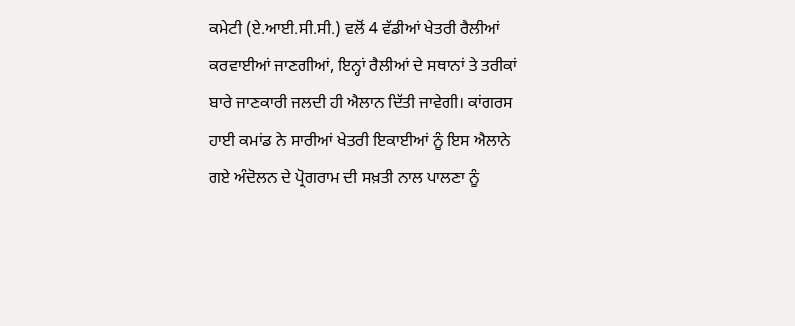ਕਮੇਟੀ (ਏ.ਆਈ.ਸੀ.ਸੀ.) ਵਲੋਂ 4 ਵੱਡੀਆਂ ਖੇਤਰੀ ਰੈਲੀਆਂ ਕਰਵਾਈਆਂ ਜਾਣਗੀਆਂ, ਇਨ੍ਹਾਂ ਰੈਲੀਆਂ ਦੇ ਸਥਾਨਾਂ ਤੇ ਤਰੀਕਾਂ ਬਾਰੇ ਜਾਣਕਾਰੀ ਜਲਦੀ ਹੀ ਐਲਾਨ ਦਿੱਤੀ ਜਾਵੇਗੀ। ਕਾਂਗਰਸ ਹਾਈ ਕਮਾਂਡ ਨੇ ਸਾਰੀਆਂ ਖੇਤਰੀ ਇਕਾਈਆਂ ਨੂੰ ਇਸ ਐਲਾਨੇ ਗਏ ਅੰਦੋਲਨ ਦੇ ਪ੍ਰੋਗਰਾਮ ਦੀ ਸਖ਼ਤੀ ਨਾਲ ਪਾਲਣਾ ਨੂੰ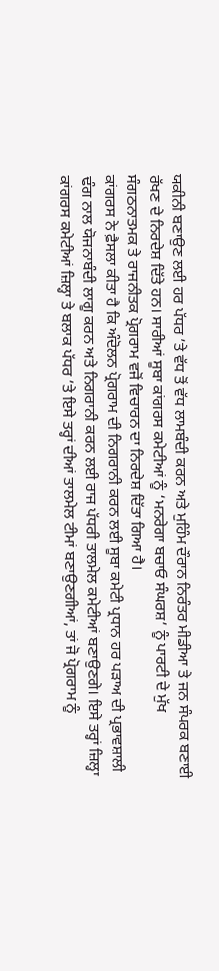ਯਕੀਨੀ ਬਣਾਉਣ ਲਈ ਹਰ ਪੱਧਰ ’ਤੇ ਵੱਧ ਤੋਂ ਵੱਧ ਲਾਮਬੰਦੀ ਕਰਨ ਅਤੇ ਮੁਹਿੰਮ ਦੌਰਾਨ ਨਿਰੰਤਰ ਮੀਡੀਆ ਤੇ ਜਨ ਸੰਪਰਕ ਬਣਾਈ ਰੱਖਣ ਦੇ ਨਿਰਦੇਸ਼ ਦਿੱਤੇ ਹਨ। ਸਾਰੀਆਂ ਸੂਬਾ ਕਾਂਗਰਸ ਕਮੇਟੀਆਂ ਨੂੰ ‘ਮਨਰੇਗਾ ਬਚਾਓ ਸੰਘਰਸ਼’ ਨੂੰ ਪਾਰਟੀ ਦੇ ਮੁੱਖ ਸੰਗਠਨਾਤਮਕ ਤੇ ਰਾਜਨੀਤਕ ਪ੍ਰੋਗਰਾਮ ਵਜੋਂ ਵਿਚਾਰਨ ਦਾ ਨਿਰਦੇਸ਼ ਦਿੱਤਾ ਗਿਆ ਹੈ।
ਕਾਂਗਰਸ ਨੇ ਫ਼ੈਸਲਾ ਕੀਤਾ ਹੈ ਕਿ ਅੰਦੋਲਨ ਪ੍ਰੋਗਰਾਮ ਦੀ ਨਿਗਰਾਨੀ ਕਰਨ ਲਈ ਸੂਬਾ ਕਮੇਟੀ ਪ੍ਰਧਾਨ ਹਰ ਪੜਾਅ ਦੀ ਪ੍ਰਭਾਵਸ਼ਾਲੀ ਢੰਗ ਨਾਲ ਯੋਜਨਾਬੰਦੀ ਲਾਗੂ ਕਰਨ ਅਤੇ ਨਿਗਰਾਨੀ ਕਰਨ ਲਈ ਰਾਜ ਪੱਧਰੀ ਤਾਲਮੇਲ ਕਮੇਟੀਆਂ ਬਣਾਉਣਗੇ। ਇਸੇ ਤਰ੍ਹਾਂ ਜ਼ਿਲ੍ਹਾ ਕਾਂਗਰਸ ਕਮੇਟੀਆਂ ਜ਼ਿਲ੍ਹਾ ਤੇ ਬਲਾਕ ਪੱਧਰ ’ਤੇ ਇਸੇ ਤਰ੍ਹਾਂ ਦੀਆਂ ਤਾਲਮੇਲ ਟੀਮਾਂ ਬਣਾਉਣਗੀਆਂ, ਤਾਂ ਜੋ ਪ੍ਰੋਗਰਾਮ ਨੂੰ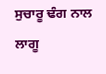ਸੁਚਾਰੂ ਢੰਗ ਨਾਲ ਲਾਗੂ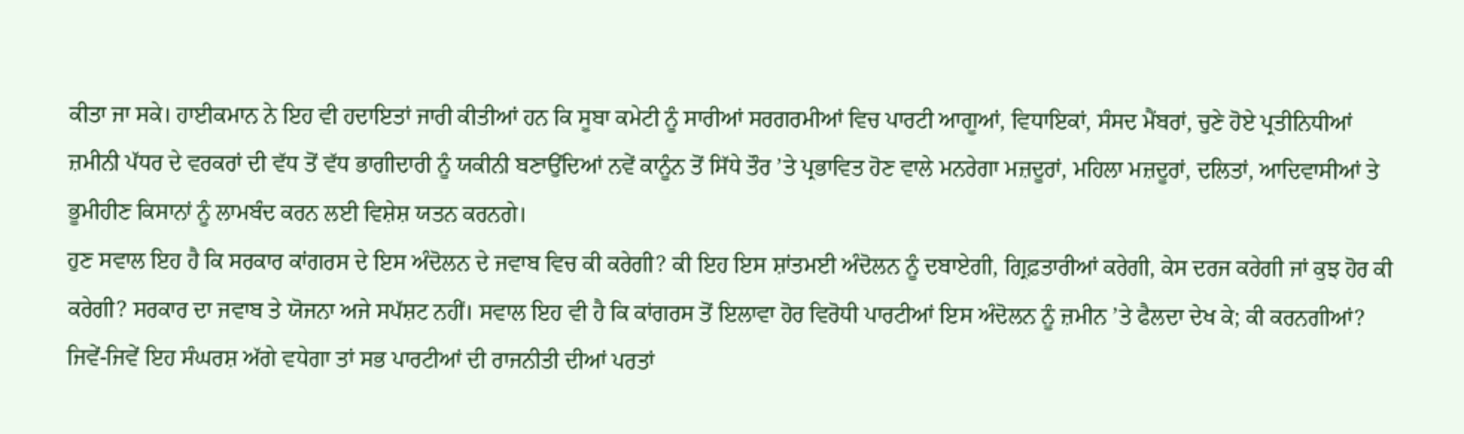ਕੀਤਾ ਜਾ ਸਕੇ। ਹਾਈਕਮਾਨ ਨੇ ਇਹ ਵੀ ਹਦਾਇਤਾਂ ਜਾਰੀ ਕੀਤੀਆਂ ਹਨ ਕਿ ਸੂਬਾ ਕਮੇਟੀ ਨੂੰ ਸਾਰੀਆਂ ਸਰਗਰਮੀਆਂ ਵਿਚ ਪਾਰਟੀ ਆਗੂਆਂ, ਵਿਧਾਇਕਾਂ, ਸੰਸਦ ਮੈਂਬਰਾਂ, ਚੁਣੇ ਹੋਏ ਪ੍ਰਤੀਨਿਧੀਆਂ ਜ਼ਮੀਨੀ ਪੱਧਰ ਦੇ ਵਰਕਰਾਂ ਦੀ ਵੱਧ ਤੋਂ ਵੱਧ ਭਾਗੀਦਾਰੀ ਨੂੰ ਯਕੀਨੀ ਬਣਾਉਂਦਿਆਂ ਨਵੇਂ ਕਾਨੂੰਨ ਤੋਂ ਸਿੱਧੇ ਤੌਰ ’ਤੇ ਪ੍ਰਭਾਵਿਤ ਹੋਣ ਵਾਲੇ ਮਨਰੇਗਾ ਮਜ਼ਦੂਰਾਂ, ਮਹਿਲਾ ਮਜ਼ਦੂਰਾਂ, ਦਲਿਤਾਂ, ਆਦਿਵਾਸੀਆਂ ਤੇ ਭੂਮੀਹੀਣ ਕਿਸਾਨਾਂ ਨੂੰ ਲਾਮਬੰਦ ਕਰਨ ਲਈ ਵਿਸ਼ੇਸ਼ ਯਤਨ ਕਰਨਗੇ।
ਹੁਣ ਸਵਾਲ ਇਹ ਹੈ ਕਿ ਸਰਕਾਰ ਕਾਂਗਰਸ ਦੇ ਇਸ ਅੰਦੋਲਨ ਦੇ ਜਵਾਬ ਵਿਚ ਕੀ ਕਰੇਗੀ? ਕੀ ਇਹ ਇਸ ਸ਼ਾਂਤਮਈ ਅੰਦੋਲਨ ਨੂੰ ਦਬਾਏਗੀ, ਗ੍ਰਿਫ਼ਤਾਰੀਆਂ ਕਰੇਗੀ, ਕੇਸ ਦਰਜ ਕਰੇਗੀ ਜਾਂ ਕੁਝ ਹੋਰ ਕੀ ਕਰੇਗੀ? ਸਰਕਾਰ ਦਾ ਜਵਾਬ ਤੇ ਯੋਜਨਾ ਅਜੇ ਸਪੱਸ਼ਟ ਨਹੀਂ। ਸਵਾਲ ਇਹ ਵੀ ਹੈ ਕਿ ਕਾਂਗਰਸ ਤੋਂ ਇਲਾਵਾ ਹੋਰ ਵਿਰੋਧੀ ਪਾਰਟੀਆਂ ਇਸ ਅੰਦੋਲਨ ਨੂੰ ਜ਼ਮੀਨ ’ਤੇ ਫੈਲਦਾ ਦੇਖ ਕੇ; ਕੀ ਕਰਨਗੀਆਂ? ਜਿਵੇਂ-ਜਿਵੇਂ ਇਹ ਸੰਘਰਸ਼ ਅੱਗੇ ਵਧੇਗਾ ਤਾਂ ਸਭ ਪਾਰਟੀਆਂ ਦੀ ਰਾਜਨੀਤੀ ਦੀਆਂ ਪਰਤਾਂ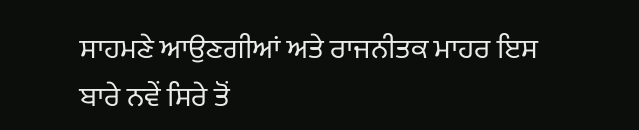ਸਾਹਮਣੇ ਆਉਣਗੀਆਂ ਅਤੇ ਰਾਜਨੀਤਕ ਮਾਹਰ ਇਸ ਬਾਰੇ ਨਵੇਂ ਸਿਰੇ ਤੋਂ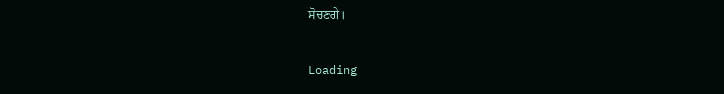ਸੋਚਣਗੇ।

Loading